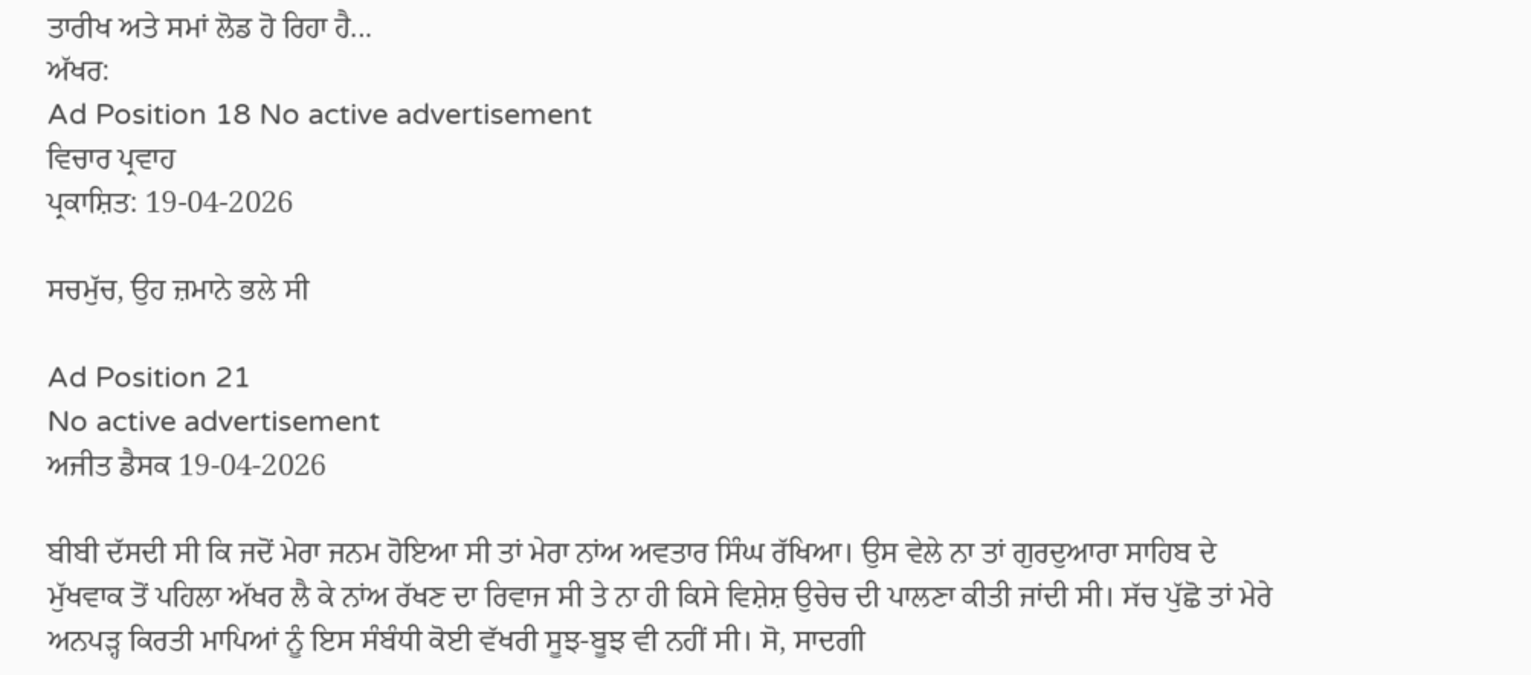ਤਾਰੀਖ ਅਤੇ ਸਮਾਂ ਲੋਡ ਹੋ ਰਿਹਾ ਹੈ...
ਅੱਖਰ:
Ad Position 18 No active advertisement
ਵਿਚਾਰ ਪ੍ਰਵਾਹ
ਪ੍ਰਕਾਸ਼ਿਤ: 19-04-2026

ਸਚਮੁੱਚ, ਉਹ ਜ਼ਮਾਨੇ ਭਲੇ ਸੀ

Ad Position 21
No active advertisement
ਅਜੀਤ ਡੈਸਕ 19-04-2026

ਬੀਬੀ ਦੱਸਦੀ ਸੀ ਕਿ ਜਦੋਂ ਮੇਰਾ ਜਨਮ ਹੋਇਆ ਸੀ ਤਾਂ ਮੇਰਾ ਨਾਂਅ ਅਵਤਾਰ ਸਿੰਘ ਰੱਖਿਆ। ਉਸ ਵੇਲੇ ਨਾ ਤਾਂ ਗੁਰਦੁਆਰਾ ਸਾਹਿਬ ਦੇ ਮੁੱਖਵਾਕ ਤੋਂ ਪਹਿਲਾ ਅੱਖਰ ਲੈ ਕੇ ਨਾਂਅ ਰੱਖਣ ਦਾ ਰਿਵਾਜ ਸੀ ਤੇ ਨਾ ਹੀ ਕਿਸੇ ਵਿਸ਼ੇਸ਼ ਉਚੇਚ ਦੀ ਪਾਲਣਾ ਕੀਤੀ ਜਾਂਦੀ ਸੀ। ਸੱਚ ਪੁੱਛੋ ਤਾਂ ਮੇਰੇ ਅਨਪੜ੍ਹ ਕਿਰਤੀ ਮਾਪਿਆਂ ਨੂੰ ਇਸ ਸੰਬੰਧੀ ਕੋਈ ਵੱਖਰੀ ਸੂਝ-ਬੂਝ ਵੀ ਨਹੀਂ ਸੀ। ਸੋ, ਸਾਦਗੀ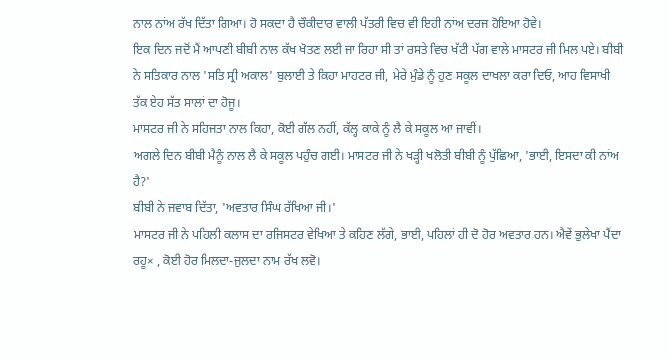ਨਾਲ ਨਾਂਅ ਰੱਖ ਦਿੱਤਾ ਗਿਆ। ਹੋ ਸਕਦਾ ਹੈ ਚੌਕੀਦਾਰ ਵਾਲੀ ਪੱਤਰੀ ਵਿਚ ਵੀ ਇਹੀ ਨਾਂਅ ਦਰਜ ਹੋਇਆ ਹੋਵੇ।
ਇਕ ਦਿਨ ਜਦੋਂ ਮੈਂ ਆਪਣੀ ਬੀਬੀ ਨਾਲ ਕੱਖ ਖੋਤਣ ਲਈ ਜਾ ਰਿਹਾ ਸੀ ਤਾਂ ਰਸਤੇ ਵਿਚ ਖੱਟੀ ਪੱਗ ਵਾਲੇ ਮਾਸਟਰ ਜੀ ਮਿਲ ਪਏ। ਬੀਬੀ ਨੇ ਸਤਿਕਾਰ ਨਾਲ 'ਸਤਿ ਸ੍ਰੀ ਅਕਾਲ' ਬੁਲਾਈ ਤੇ ਕਿਹਾ ਮਾਹਟਰ ਜੀ, ਮੇਰੇ ਮੁੰਡੇ ਨੂੰ ਹੁਣ ਸਕੂਲ ਦਾਖਲਾ ਕਰਾ ਦਿਓ, ਆਹ ਵਿਸਾਖੀ ਤੱਕ ਏਹ ਸੱਤ ਸਾਲਾਂ ਦਾ ਹੋਜੂ।
ਮਾਸਟਰ ਜੀ ਨੇ ਸਹਿਜਤਾ ਨਾਲ ਕਿਹਾ, ਕੋਈ ਗੱਲ ਨਹੀਂ, ਕੱਲ੍ਹ ਕਾਕੇ ਨੂੰ ਲੈ ਕੇ ਸਕੂਲ ਆ ਜਾਵੀਂ।
ਅਗਲੇ ਦਿਨ ਬੀਬੀ ਮੈਨੂੰ ਨਾਲ ਲੈ ਕੇ ਸਕੂਲ ਪਹੁੰਚ ਗਈ। ਮਾਸਟਰ ਜੀ ਨੇ ਖੜ੍ਹੀ ਖਲੋਤੀ ਬੀਬੀ ਨੂੰ ਪੁੱਛਿਆ, 'ਭਾਈ, ਇਸਦਾ ਕੀ ਨਾਂਅ ਹੈ?'
ਬੀਬੀ ਨੇ ਜਵਾਬ ਦਿੱਤਾ, 'ਅਵਤਾਰ ਸਿੰਘ ਰੱਖਿਆ ਜੀ।'
ਮਾਸਟਰ ਜੀ ਨੇ ਪਹਿਲੀ ਕਲਾਸ ਦਾ ਰਜਿਸਟਰ ਵੇਖਿਆ ਤੇ ਕਹਿਣ ਲੱਗੇ, ਭਾਈ, ਪਹਿਲਾਂ ਹੀ ਦੋ ਹੋਰ ਅਵਤਾਰ ਹਨ। ਐਵੇਂ ਭੁਲੇਖਾ ਪੈਂਦਾ ਰਹੂ× , ਕੋਈ ਹੋਰ ਮਿਲਦਾ-ਜੁਲਦਾ ਨਾਮ ਰੱਖ ਲਵੋ।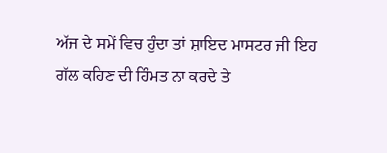ਅੱਜ ਦੇ ਸਮੇਂ ਵਿਚ ਹੁੰਦਾ ਤਾਂ ਸ਼ਾਇਦ ਮਾਸਟਰ ਜੀ ਇਹ ਗੱਲ ਕਹਿਣ ਦੀ ਹਿੰਮਤ ਨਾ ਕਰਦੇ ਤੇ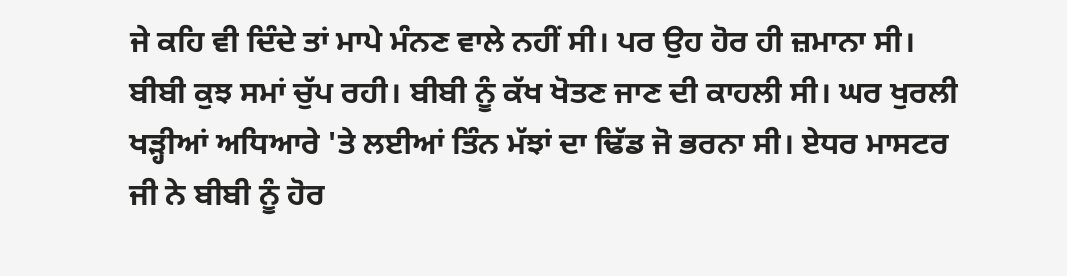ਜੇ ਕਹਿ ਵੀ ਦਿੰਦੇ ਤਾਂ ਮਾਪੇ ਮੰਨਣ ਵਾਲੇ ਨਹੀਂ ਸੀ। ਪਰ ਉਹ ਹੋਰ ਹੀ ਜ਼ਮਾਨਾ ਸੀ। ਬੀਬੀ ਕੁਝ ਸਮਾਂ ਚੁੱਪ ਰਹੀ। ਬੀਬੀ ਨੂੰ ਕੱਖ ਖੋਤਣ ਜਾਣ ਦੀ ਕਾਹਲੀ ਸੀ। ਘਰ ਖੁਰਲੀ ਖੜ੍ਹੀਆਂ ਅਧਿਆਰੇ 'ਤੇ ਲਈਆਂ ਤਿੰਨ ਮੱਝਾਂ ਦਾ ਢਿੱਡ ਜੋ ਭਰਨਾ ਸੀ। ਏਧਰ ਮਾਸਟਰ ਜੀ ਨੇ ਬੀਬੀ ਨੂੰ ਹੋਰ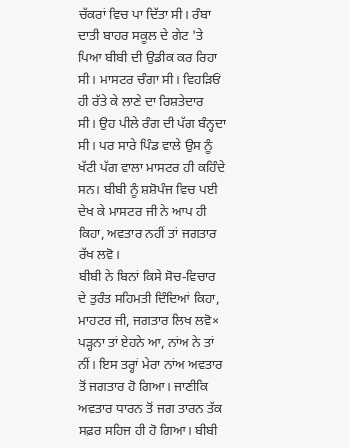ਚੱਕਰਾਂ ਵਿਚ ਪਾ ਦਿੱਤਾ ਸੀ। ਰੰਬਾ ਦਾਤੀ ਬਾਹਰ ਸਕੂਲ ਦੇ ਗੇਟ 'ਤੇ ਪਿਆ ਬੀਬੀ ਦੀ ਉਡੀਕ ਕਰ ਰਿਹਾ ਸੀ। ਮਾਸਟਰ ਚੰਗਾ ਸੀ। ਵਿਹੜਿਓਂ ਹੀ ਰੱਤੇ ਕੇ ਲਾਣੇ ਦਾ ਰਿਸ਼ਤੇਦਾਰ ਸੀ। ਉਹ ਪੀਲੇ ਰੰਗ ਦੀ ਪੱਗ ਬੰਨ੍ਹਦਾ ਸੀ। ਪਰ ਸਾਰੇ ਪਿੰਡ ਵਾਲੇ ਉਸ ਨੂੰ ਖੱਟੀ ਪੱਗ ਵਾਲਾ ਮਾਸਟਰ ਹੀ ਕਹਿੰਦੇ ਸਨ। ਬੀਬੀ ਨੂੰ ਸ਼ਸ਼ੋਪੰਜ ਵਿਚ ਪਈ ਦੇਖ ਕੇ ਮਾਸਟਰ ਜੀ ਨੇ ਆਪ ਹੀ ਕਿਹਾ, ਅਵਤਾਰ ਨਹੀਂ ਤਾਂ ਜਗਤਾਰ ਰੱਖ ਲਵੋ।
ਬੀਬੀ ਨੇ ਬਿਨਾਂ ਕਿਸੇ ਸੋਚ-ਵਿਚਾਰ ਦੇ ਤੁਰੰਤ ਸਹਿਮਤੀ ਦਿੰਦਿਆਂ ਕਿਹਾ, ਮਾਹਟਰ ਜੀ, ਜਗਤਾਰ ਲਿਖ ਲਵੋ× ਪੜ੍ਹਨਾ ਤਾਂ ਏਹਨੇ ਆ, ਨਾਂਅ ਨੇ ਤਾਂ ਨੀਂ। ਇਸ ਤਰ੍ਹਾਂ ਮੇਰਾ ਨਾਂਅ ਅਵਤਾਰ ਤੋਂ ਜਗਤਾਰ ਹੋ ਗਿਆ। ਜਾਣੀਕਿ ਅਵਤਾਰ ਧਾਰਨ ਤੋਂ ਜਗ ਤਾਰਨ ਤੱਕ ਸਫ਼ਰ ਸਹਿਜ ਹੀ ਹੋ ਗਿਆ। ਬੀਬੀ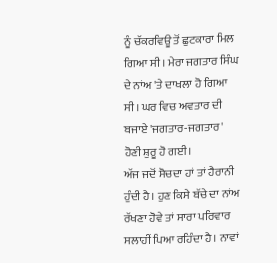ਨੂੰ ਚੱਕਰਵਿਊ ਤੋਂ ਛੁਟਕਾਰਾ ਮਿਲ ਗਿਆ ਸੀ। ਮੇਰਾ ਜਗਤਾਰ ਸਿੰਘ ਦੇ ਨਾਂਅ 'ਤੇ ਦਾਖਲਾ ਹੋ ਗਿਆ ਸੀ। ਘਰ ਵਿਚ ਅਵਤਾਰ ਦੀ ਬਜਾਏ 'ਜਗਤਾਰ-ਜਗਤਾਰ' ਹੋਣੀ ਸ਼ੁਰੂ ਹੋ ਗਈ।
ਅੱਜ ਜਦੋਂ ਸੋਚਦਾ ਹਾਂ ਤਾਂ ਹੈਰਾਨੀ ਹੁੰਦੀ ਹੈ। ਹੁਣ ਕਿਸੇ ਬੱਚੇ ਦਾ ਨਾਂਅ ਰੱਖਣਾ ਹੋਵੇ ਤਾਂ ਸਾਰਾ ਪਰਿਵਾਰ ਸਲਾਹੀਂ ਪਿਆ ਰਹਿੰਦਾ ਹੈ। ਨਾਵਾਂ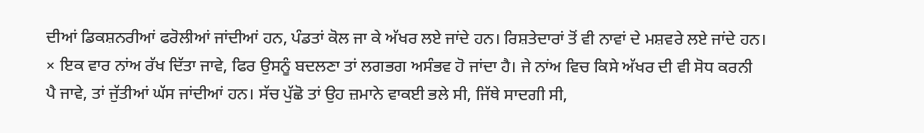ਦੀਆਂ ਡਿਕਸ਼ਨਰੀਆਂ ਫਰੋਲੀਆਂ ਜਾਂਦੀਆਂ ਹਨ, ਪੰਡਤਾਂ ਕੋਲ ਜਾ ਕੇ ਅੱਖਰ ਲਏ ਜਾਂਦੇ ਹਨ। ਰਿਸ਼ਤੇਦਾਰਾਂ ਤੋਂ ਵੀ ਨਾਵਾਂ ਦੇ ਮਸ਼ਵਰੇ ਲਏ ਜਾਂਦੇ ਹਨ। × ਇਕ ਵਾਰ ਨਾਂਅ ਰੱਖ ਦਿੱਤਾ ਜਾਵੇ, ਫਿਰ ਉਸਨੂੰ ਬਦਲਣਾ ਤਾਂ ਲਗਭਗ ਅਸੰਭਵ ਹੋ ਜਾਂਦਾ ਹੈ। ਜੇ ਨਾਂਅ ਵਿਚ ਕਿਸੇ ਅੱਖਰ ਦੀ ਵੀ ਸੋਧ ਕਰਨੀ ਪੈ ਜਾਵੇ, ਤਾਂ ਜੁੱਤੀਆਂ ਘੱਸ ਜਾਂਦੀਆਂ ਹਨ। ਸੱਚ ਪੁੱਛੋ ਤਾਂ ਉਹ ਜ਼ਮਾਨੇ ਵਾਕਈ ਭਲੇ ਸੀ, ਜਿੱਥੇ ਸਾਦਗੀ ਸੀ,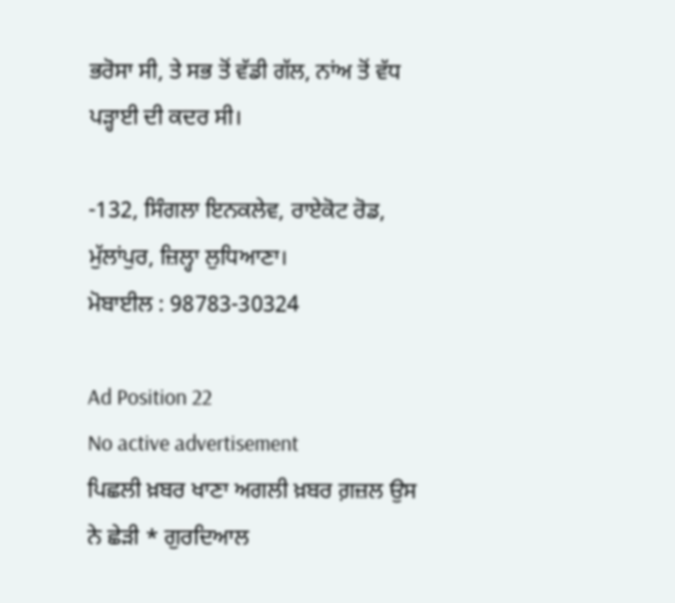ਭਰੋਸਾ ਸੀ, ਤੇ ਸਭ ਤੋਂ ਵੱਡੀ ਗੱਲ, ਨਾਂਅ ਤੋਂ ਵੱਧ ਪੜ੍ਹਾਈ ਦੀ ਕਦਰ ਸੀ।

-132, ਸਿੰਗਲਾ ਇਨਕਲੇਵ, ਰਾਏਕੋਟ ਰੋਡ, ਮੁੱਲਾਂਪੁਰ, ਜ਼ਿਲ੍ਹਾ ਲੁਧਿਆਣਾ।
ਮੋਬਾਈਲ : 98783-30324

Ad Position 22
No active advertisement
ਪਿਛਲੀ ਖ਼ਬਰ ਖਾਣਾ ਅਗਲੀ ਖ਼ਬਰ ਗ਼ਜ਼ਲ ਉਸ ਨੇ ਛੇੜੀ * ਗੁਰਦਿਆਲ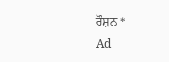ਰੌਸ਼ਨ *
Ad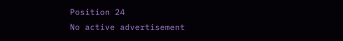Position 24
No active advertisement